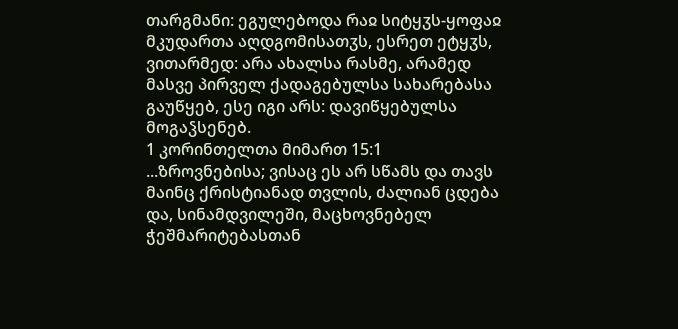თარგმანი: ეგულებოდა რაჲ სიტყჳს-ყოფაჲ მკუდართა აღდგომისათჳს, ესრეთ ეტყჳს, ვითარმედ: არა ახალსა რასმე, არამედ მასვე პირველ ქადაგებულსა სახარებასა გაუწყებ, ესე იგი არს: დავიწყებულსა მოგაჴსენებ.
1 კორინთელთა მიმართ 15:1
...ზროვნებისა; ვისაც ეს არ სწამს და თავს მაინც ქრისტიანად თვლის, ძალიან ცდება და, სინამდვილეში, მაცხოვნებელ ჭეშმარიტებასთან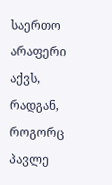საერთო არაფერი აქვს, რადგან, როგორც პავლე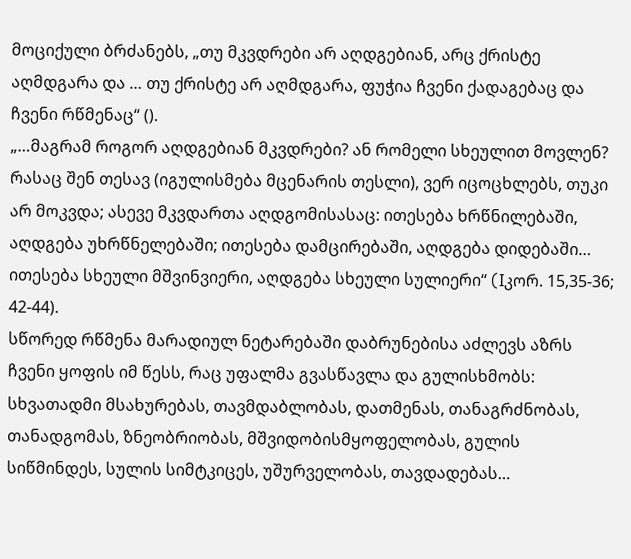მოციქული ბრძანებს, „თუ მკვდრები არ აღდგებიან, არც ქრისტე აღმდგარა და … თუ ქრისტე არ აღმდგარა, ფუჭია ჩვენი ქადაგებაც და ჩვენი რწმენაც“ ().
„…მაგრამ როგორ აღდგებიან მკვდრები? ან რომელი სხეულით მოვლენ?
რასაც შენ თესავ (იგულისმება მცენარის თესლი), ვერ იცოცხლებს, თუკი არ მოკვდა; ასევე მკვდართა აღდგომისასაც: ითესება ხრწნილებაში, აღდგება უხრწნელებაში; ითესება დამცირებაში, აღდგება დიდებაში… ითესება სხეული მშვინვიერი, აღდგება სხეული სულიერი“ (Iკორ. 15,35-36; 42-44).
სწორედ რწმენა მარადიულ ნეტარებაში დაბრუნებისა აძლევს აზრს ჩვენი ყოფის იმ წესს, რაც უფალმა გვასწავლა და გულისხმობს: სხვათადმი მსახურებას, თავმდაბლობას, დათმენას, თანაგრძნობას, თანადგომას, ზნეობრიობას, მშვიდობისმყოფელობას, გულის სიწმინდეს, სულის სიმტკიცეს, უშურველობას, თავდადებას…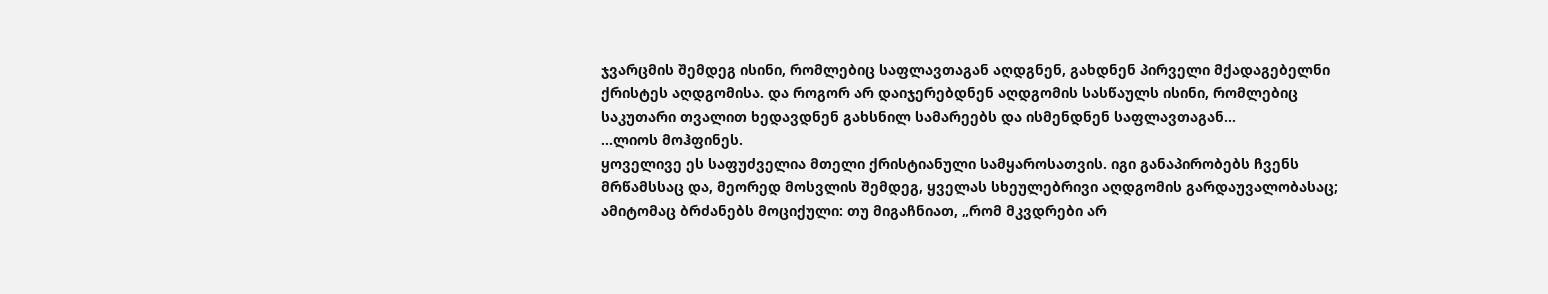ჯვარცმის შემდეგ ისინი, რომლებიც საფლავთაგან აღდგნენ, გახდნენ პირველი მქადაგებელნი ქრისტეს აღდგომისა. და როგორ არ დაიჯერებდნენ აღდგომის სასწაულს ისინი, რომლებიც საკუთარი თვალით ხედავდნენ გახსნილ სამარეებს და ისმენდნენ საფლავთაგან...
...ლიოს მოჰფინეს.
ყოველივე ეს საფუძველია მთელი ქრისტიანული სამყაროსათვის. იგი განაპირობებს ჩვენს მრწამსსაც და, მეორედ მოსვლის შემდეგ, ყველას სხეულებრივი აღდგომის გარდაუვალობასაც; ამიტომაც ბრძანებს მოციქული: თუ მიგაჩნიათ, „რომ მკვდრები არ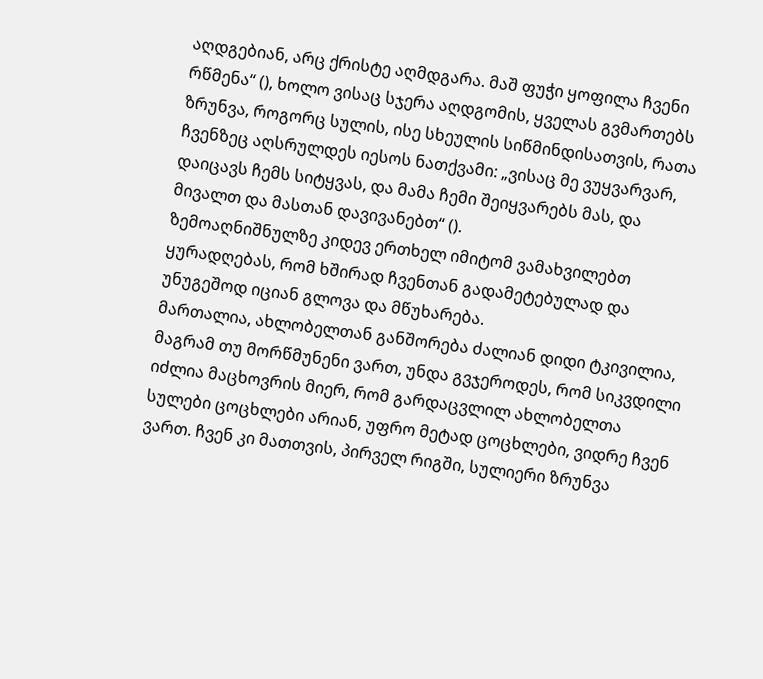აღდგებიან, არც ქრისტე აღმდგარა. მაშ ფუჭი ყოფილა ჩვენი რწმენა“ (), ხოლო ვისაც სჯერა აღდგომის, ყველას გვმართებს ზრუნვა, როგორც სულის, ისე სხეულის სიწმინდისათვის, რათა ჩვენზეც აღსრულდეს იესოს ნათქვამი: „ვისაც მე ვუყვარვარ, დაიცავს ჩემს სიტყვას, და მამა ჩემი შეიყვარებს მას, და მივალთ და მასთან დავივანებთ“ ().
ზემოაღნიშნულზე კიდევ ერთხელ იმიტომ ვამახვილებთ ყურადღებას, რომ ხშირად ჩვენთან გადამეტებულად და უნუგეშოდ იციან გლოვა და მწუხარება.
მართალია, ახლობელთან განშორება ძალიან დიდი ტკივილია, მაგრამ თუ მორწმუნენი ვართ, უნდა გვჯეროდეს, რომ სიკვდილი იძლია მაცხოვრის მიერ, რომ გარდაცვლილ ახლობელთა სულები ცოცხლები არიან, უფრო მეტად ცოცხლები, ვიდრე ჩვენ ვართ. ჩვენ კი მათთვის, პირველ რიგში, სულიერი ზრუნვა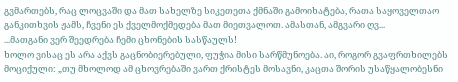გვმართებს, რაც ლოცვაში და მათ სახელზე სიკეთეთა ქმნაში გამოიხატება, რათა საყოველთაო განკითხვის ჟამს, ჩვენი ეს ქველმოქმედება მათ მიეთვალოთ. ამასთან, ამგვარი ღვ...
...მათგანი ვერ შეედრება ჩემი ცხონების სასწაულს!
ხოლო ვისაც ეს არა აქვს გაცნობიერებული, ფუჭია მისი სარწმუნოება. აი, როგორ გვაფრთხილებს მოციქული: „თუ მხოლოდ ამ ცხოვრებაში ვართ ქრისტეს მოსავნი, კაცთა შორის უსაწყალობესნი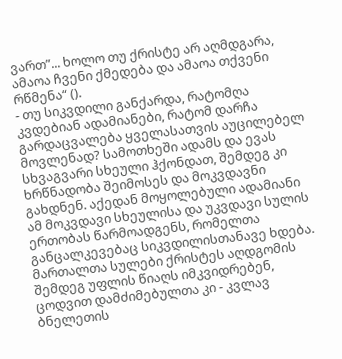ვართ”... ხოლო თუ ქრისტე არ აღმდგარა, ამაოა ჩვენი ქმედება და ამაოა თქვენი რწმენა“ ().
- თუ სიკვდილი განქარდა, რატომღა კვდებიან ადამიანები, რატომ დარჩა გარდაცვალება ყველასათვის აუცილებელ მოვლენად? სამოთხეში ადამს და ევას სხვაგვარი სხეული ჰქონდათ, შემდეგ კი ხრწნადობა შეიმოსეს და მოკვდავნი გახდნენ. აქედან მოყოლებული ადამიანი ამ მოკვდავი სხეულისა და უკვდავი სულის ერთობას წარმოადგენს, რომელთა განცალკევებაც სიკვდილისთანავე ხდება. მართალთა სულები ქრისტეს აღდგომის შემდეგ უფლის წიაღს იმკვიდრებენ, ცოდვით დამძიმებულთა კი - კვლავ ბნელეთის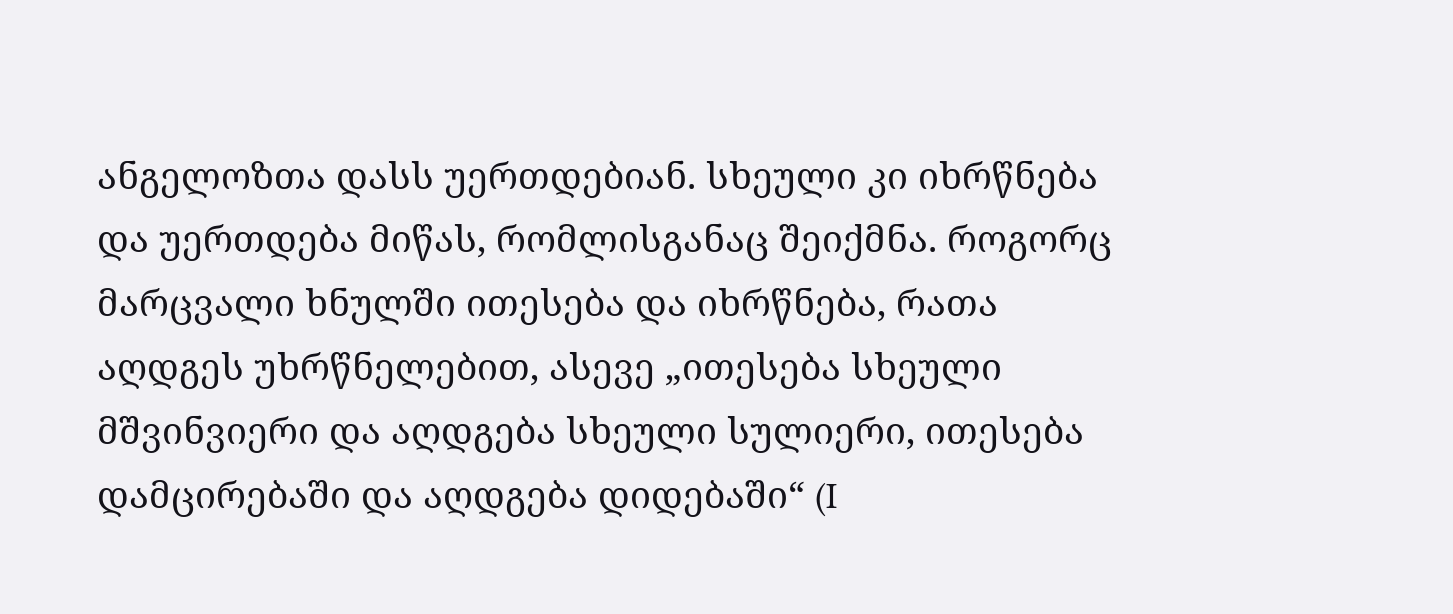ანგელოზთა დასს უერთდებიან. სხეული კი იხრწნება და უერთდება მიწას, რომლისგანაც შეიქმნა. როგორც მარცვალი ხნულში ითესება და იხრწნება, რათა აღდგეს უხრწნელებით, ასევე „ითესება სხეული მშვინვიერი და აღდგება სხეული სულიერი, ითესება დამცირებაში და აღდგება დიდებაში“ (I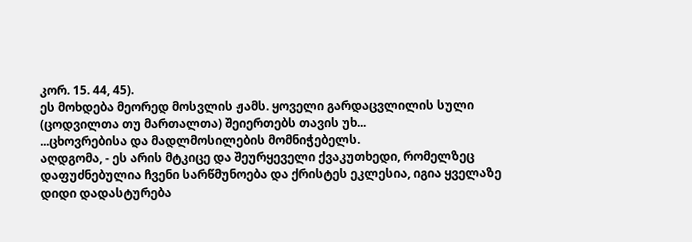კორ. 15. 44, 45).
ეს მოხდება მეორედ მოსვლის ჟამს. ყოველი გარდაცვლილის სული (ცოდვილთა თუ მართალთა) შეიერთებს თავის უხ...
...ცხოვრებისა და მადლმოსილების მომნიჭებელს.
აღდგომა, - ეს არის მტკიცე და შეურყეველი ქვაკუთხედი, რომელზეც დაფუძნებულია ჩვენი სარწმუნოება და ქრისტეს ეკლესია, იგია ყველაზე დიდი დადასტურება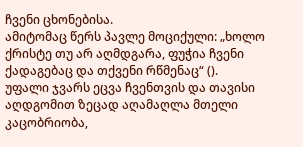ჩვენი ცხონებისა.
ამიტომაც წერს პავლე მოციქული: „ხოლო ქრისტე თუ არ აღმდგარა, ფუჭია ჩვენი ქადაგებაც და თქვენი რწმენაც“ ().
უფალი ჯვარს ეცვა ჩვენთვის და თავისი აღდგომით ზეცად აღამაღლა მთელი კაცობრიობა,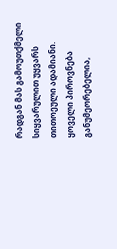რადგან მას გამოუთქმელი სიყვარულით უყვარს თითოეული ადამიანი. ყოველი პიროვნება განუმეორებელია,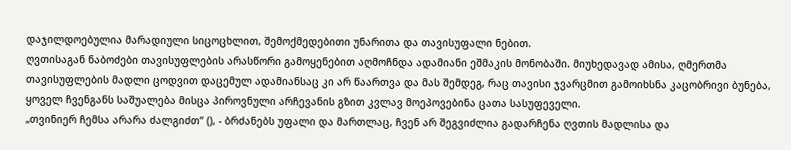დაჯილდოებულია მარადიული სიცოცხლით, შემოქმედებითი უნარითა და თავისუფალი ნებით.
ღვთისაგან ნაბოძები თავისუფლების არასწორი გამოყენებით აღმოჩნდა ადამიანი ეშმაკის მონობაში. მიუხედავად ამისა, ღმერთმა თავისუფლების მადლი ცოდვით დაცემულ ადამიანსაც კი არ წაართვა და მას შემდეგ, რაც თავისი ჯვარცმით გამოიხსნა კაცობრივი ბუნება, ყოველ ჩვენგანს საშუალება მისცა პიროვნული არჩევანის გზით კვლავ მოეპოვებინა ცათა სასუფეველი.
„თვინიერ ჩემსა არარა ძალგიძთ“ (), - ბრძანებს უფალი და მართლაც, ჩვენ არ შეგვიძლია გადარჩენა ღვთის მადლისა და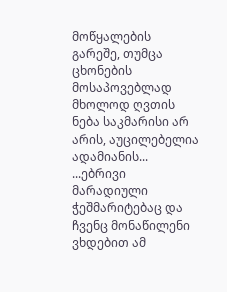მოწყალების გარეშე, თუმცა ცხონების მოსაპოვებლად მხოლოდ ღვთის ნება საკმარისი არ არის, აუცილებელია ადამიანის...
...ებრივი მარადიული ჭეშმარიტებაც და ჩვენც მონაწილენი ვხდებით ამ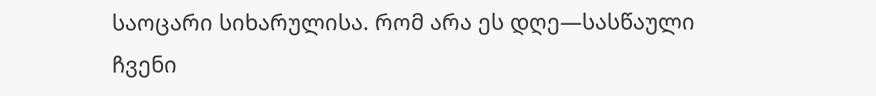საოცარი სიხარულისა. რომ არა ეს დღე—სასწაული ჩვენი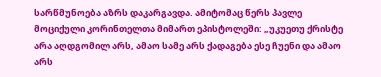სარწმუნოება აზრს დაკარგავდა. ამიტომაც წერს პავლე მოციქული კორინთელთა მიმართ ეპისტოლეში: „უკუეთუ ქრისტე არა აღდგომილ არს, ამაო სამე არს ქადაგება ესე ჩუენი და ამაო არს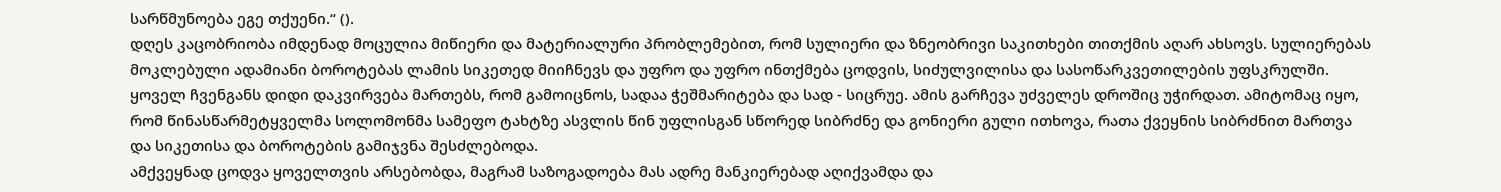სარწმუნოება ეგე თქუენი.“ ().
დღეს კაცობრიობა იმდენად მოცულია მიწიერი და მატერიალური პრობლემებით, რომ სულიერი და ზნეობრივი საკითხები თითქმის აღარ ახსოვს. სულიერებას მოკლებული ადამიანი ბოროტებას ლამის სიკეთედ მიიჩნევს და უფრო და უფრო ინთქმება ცოდვის, სიძულვილისა და სასოწარკვეთილების უფსკრულში. ყოველ ჩვენგანს დიდი დაკვირვება მართებს, რომ გამოიცნოს, სადაა ჭეშმარიტება და სად - სიცრუე. ამის გარჩევა უძველეს დროშიც უჭირდათ. ამიტომაც იყო, რომ წინასწარმეტყველმა სოლომონმა სამეფო ტახტზე ასვლის წინ უფლისგან სწორედ სიბრძნე და გონიერი გული ითხოვა, რათა ქვეყნის სიბრძნით მართვა და სიკეთისა და ბოროტების გამიჯვნა შესძლებოდა.
ამქვეყნად ცოდვა ყოველთვის არსებობდა, მაგრამ საზოგადოება მას ადრე მანკიერებად აღიქვამდა და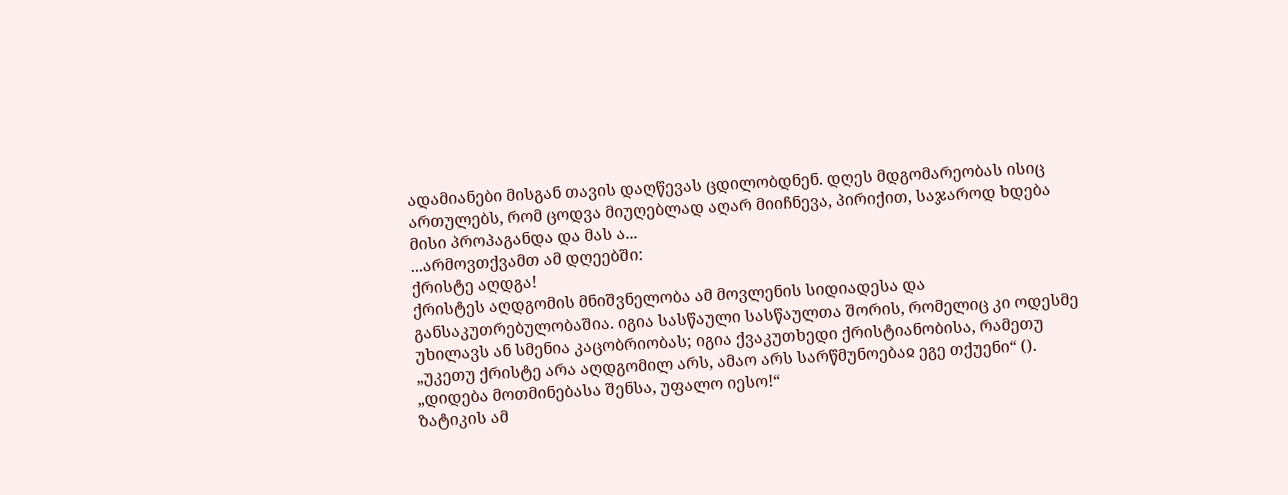ადამიანები მისგან თავის დაღწევას ცდილობდნენ. დღეს მდგომარეობას ისიც ართულებს, რომ ცოდვა მიუღებლად აღარ მიიჩნევა, პირიქით, საჯაროდ ხდება მისი პროპაგანდა და მას ა...
...არმოვთქვამთ ამ დღეებში:
ქრისტე აღდგა!
ქრისტეს აღდგომის მნიშვნელობა ამ მოვლენის სიდიადესა და განსაკუთრებულობაშია. იგია სასწაული სასწაულთა შორის, რომელიც კი ოდესმე უხილავს ან სმენია კაცობრიობას; იგია ქვაკუთხედი ქრისტიანობისა, რამეთუ „უკეთუ ქრისტე არა აღდგომილ არს, ამაო არს სარწმუნოებაჲ ეგე თქუენი“ ().
„დიდება მოთმინებასა შენსა, უფალო იესო!“
ზატიკის ამ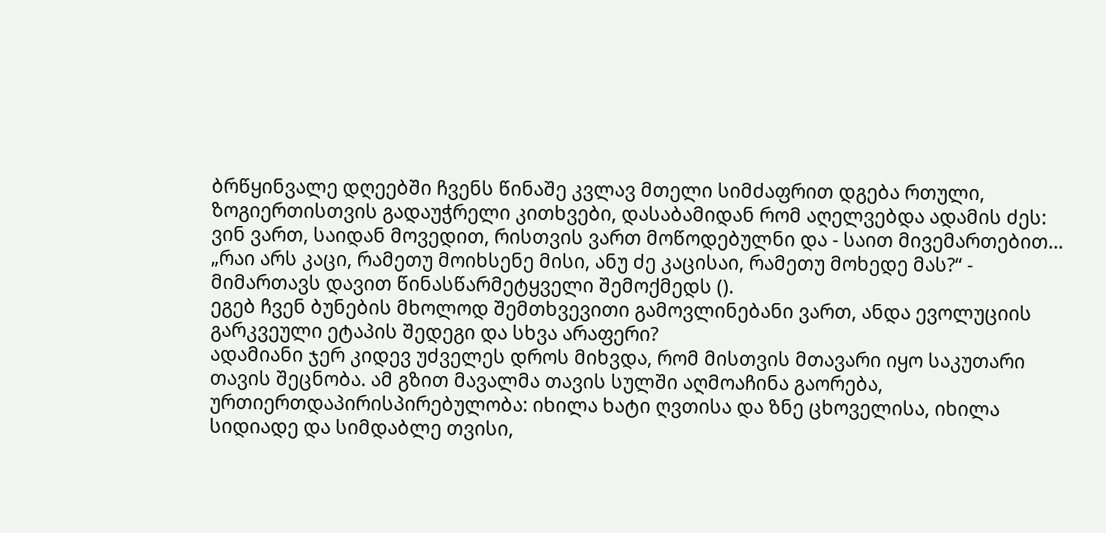ბრწყინვალე დღეებში ჩვენს წინაშე კვლავ მთელი სიმძაფრით დგება რთული, ზოგიერთისთვის გადაუჭრელი კითხვები, დასაბამიდან რომ აღელვებდა ადამის ძეს: ვინ ვართ, საიდან მოვედით, რისთვის ვართ მოწოდებულნი და - საით მივემართებით...
„რაი არს კაცი, რამეთუ მოიხსენე მისი, ანუ ძე კაცისაი, რამეთუ მოხედე მას?“ - მიმართავს დავით წინასწარმეტყველი შემოქმედს ().
ეგებ ჩვენ ბუნების მხოლოდ შემთხვევითი გამოვლინებანი ვართ, ანდა ევოლუციის გარკვეული ეტაპის შედეგი და სხვა არაფერი?
ადამიანი ჯერ კიდევ უძველეს დროს მიხვდა, რომ მისთვის მთავარი იყო საკუთარი თავის შეცნობა. ამ გზით მავალმა თავის სულში აღმოაჩინა გაორება, ურთიერთდაპირისპირებულობა: იხილა ხატი ღვთისა და ზნე ცხოველისა, იხილა სიდიადე და სიმდაბლე თვისი,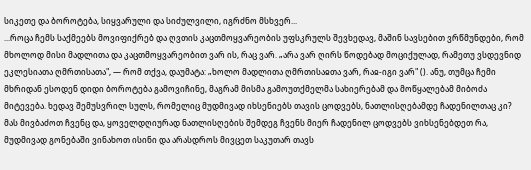სიკეთე და ბოროტება, სიყვარული და სიძულვილი, იგრძნო მსხვერ...
...როცა ჩემს საქმეებს მოვიფიქრებ და ღვთის კაცთმოყვარეობის უფსკრულს შევხედავ, მაშინ სავსებით ვრწმუნდები, რომ მხოლოდ მისი მადლითა და კაცთმოყვარეობით ვარ ის, რაც ვარ. „არა ვარ ღირს წოდებად მოციქულად, რამეთუ ვსდევნიდ ეკლესიათა ღმრთისათა", — რომ თქვა, დაუმატა: „ხოლო მადლითა ღმრთისაჲთა ვარ, რაჲ-იგი ვარ" (). ანუ, თუმცა ჩემი მხრიდან ესოდენ დიდი ბოროტება გამოვიჩინე, მაგრამ მისმა გამოუთქმელმა სახიერებამ და მოწყალებამ მიბოძა მიტევება. ხედავ შემუსვრილ სულს, რომელიც მუდმივად იხსენიებს თავის ცოდვებს, ნათლისღებამდე ჩადენილთაც კი? მას მივბაძოთ ჩვენც და, ყოველდღიურად ნათლისღების შემდეგ ჩვენს მიერ ჩადენილ ცოდვებს ვიხსენებდეთ რა, მუდმივად გონებაში ვინახოთ ისინი და არასდროს მივცეთ საკუთარ თავს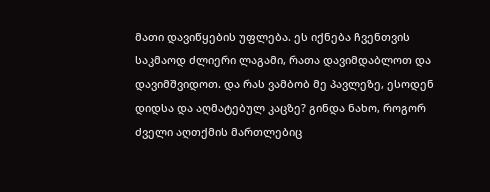მათი დავიწყების უფლება. ეს იქნება ჩვენთვის საკმაოდ ძლიერი ლაგამი, რათა დავიმდაბლოთ და დავიმშვიდოთ. და რას ვამბობ მე პავლეზე, ესოდენ დიდსა და აღმატებულ კაცზე? გინდა ნახო, როგორ ძველი აღთქმის მართლებიც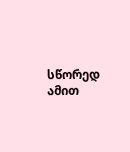სწორედ ამით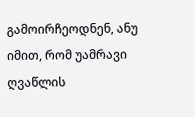გამოირჩეოდნენ, ანუ იმით, რომ უამრავი ღვაწლის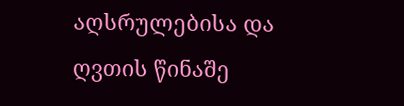აღსრულებისა და ღვთის წინაშე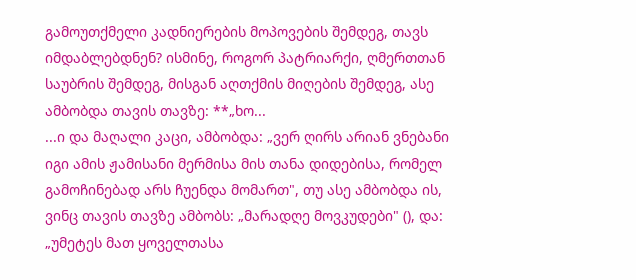გამოუთქმელი კადნიერების მოპოვების შემდეგ, თავს იმდაბლებდნენ? ისმინე, როგორ პატრიარქი, ღმერთთან საუბრის შემდეგ, მისგან აღთქმის მიღების შემდეგ, ასე ამბობდა თავის თავზე: **„ხო...
...ი და მაღალი კაცი, ამბობდა: „ვერ ღირს არიან ვნებანი იგი ამის ჟამისანი მერმისა მის თანა დიდებისა, რომელ გამოჩინებად არს ჩუენდა მომართ", თუ ასე ამბობდა ის, ვინც თავის თავზე ამბობს: „მარადღე მოვკუდები" (), და: „უმეტეს მათ ყოველთასა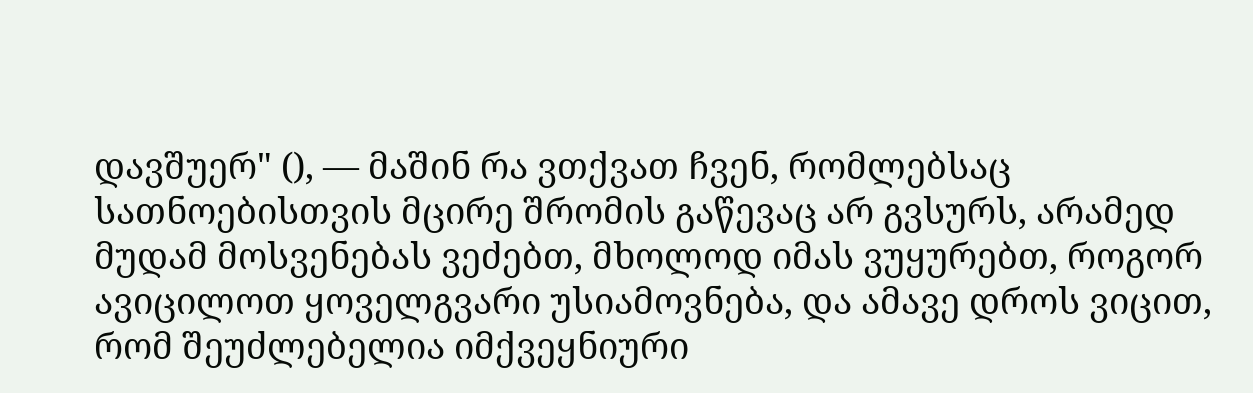დავშუერ" (), — მაშინ რა ვთქვათ ჩვენ, რომლებსაც სათნოებისთვის მცირე შრომის გაწევაც არ გვსურს, არამედ მუდამ მოსვენებას ვეძებთ, მხოლოდ იმას ვუყურებთ, როგორ ავიცილოთ ყოველგვარი უსიამოვნება, და ამავე დროს ვიცით, რომ შეუძლებელია იმქვეყნიური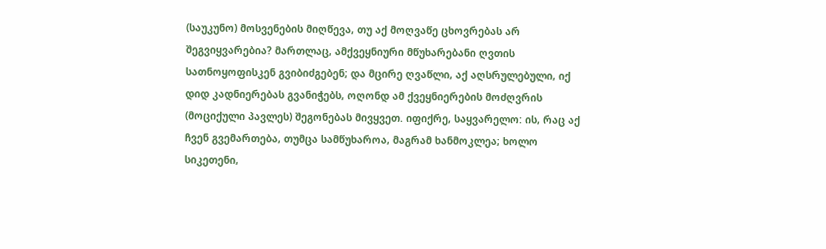(საუკუნო) მოსვენების მიღწევა, თუ აქ მოღვაწე ცხოვრებას არ შეგვიყვარებია? მართლაც, ამქვეყნიური მწუხარებანი ღვთის სათნოყოფისკენ გვიბიძგებენ; და მცირე ღვაწლი, აქ აღსრულებული, იქ დიდ კადნიერებას გვანიჭებს, ოღონდ ამ ქვეყნიერების მოძღვრის (მოციქული პავლეს) შეგონებას მივყვეთ. იფიქრე, საყვარელო: ის, რაც აქ ჩვენ გვემართება, თუმცა სამწუხაროა, მაგრამ ხანმოკლეა; ხოლო სიკეთენი,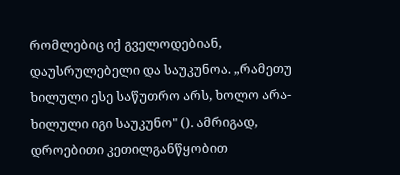რომლებიც იქ გველოდებიან, დაუსრულებელი და საუკუნოა. „რამეთუ ხილული ესე საწუთრო არს, ხოლო არა-ხილული იგი საუკუნო" (). ამრიგად, დროებითი კეთილგანწყობით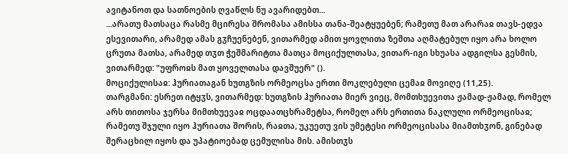ავიტანოთ და სათნოების ღვაწლს ნუ ავარიდებთ...
...არათუ მათსაცა რასმე მცირესა შრომასა ამისსა თანა-შეატყუებენ; რამეთუ მათ არარაჲ თავს-ედვა ესევითარი, არამედ ამას გჳჩუენებენ, ვითარმედ ამით ყოვლითა ზეშთა აღმატებულ იყო არა ხოლო ცრუთა მათსა, არამედ თჳთ ჭეშმარიტთა მათცა მოციქულთასა, ვითარ-იგი სხუასა ადგილსა გესმის, ვითარმედ: "უფროჲს მათ ყოველთასა დავშუერ" ().
მოციქულისაჲ: ჰურიათაგან ხუთგზის ორმეოცსა ერთი მოკლებული ცემაჲ მოვიღე (11,25).
თარგმანი: ესრეთ იტყჳს, ვითარმედ: ხუთგზის ჰურიათა მიერ ვიეც, მომთხუევითა ჟამად-ჟამად, რომელ არს თითოსა ჯერსა მიმთხუევაჲ ოცდაათცხრამეტსა, რომელ არს ერთითა ნაკლული ორმეოცისაჲ; რამეთუ შჯული იყო ჰურიათა შორის, რაჲთა, უკუეთუ ვის უმეტესი ორმეოცისასა მიამთხჳონ, გინებად შერაცხილ იყოს და უპატიოებად ცემულისა მის. ამისთჳს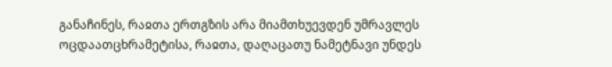განაჩინეს, რაჲთა ერთგზის არა მიამთხუევდენ უმრავლეს ოცდაათცხრამეტისა, რაჲთა, დაღაცათუ ნამეტნავი უნდეს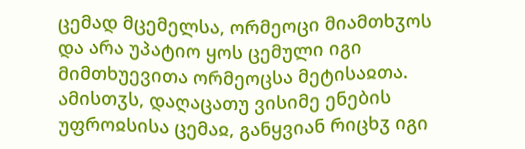ცემად მცემელსა, ორმეოცი მიამთხჳოს და არა უპატიო ყოს ცემული იგი მიმთხუევითა ორმეოცსა მეტისაჲთა. ამისთჳს, დაღაცათუ ვისიმე ენების უფროჲსისა ცემაჲ, განყვიან რიცხჳ იგი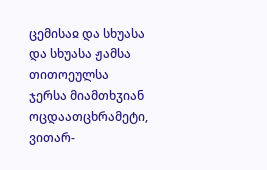ცემისაჲ და სხუასა და სხუასა ჟამსა თითოეულსა ჯერსა მიამთხჳიან ოცდაათცხრამეტი, ვითარ-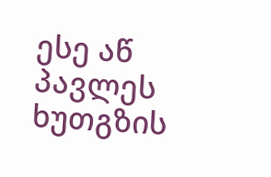ესე აწ პავლეს ხუთგზის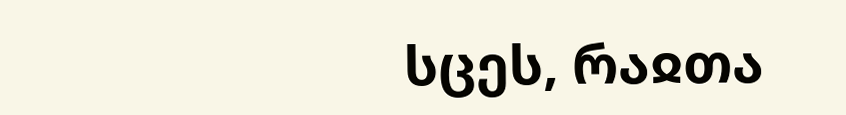სცეს, რაჲთა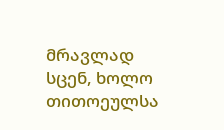მრავლად სცენ, ხოლო თითოეულსა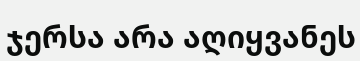ჯერსა არა აღიყვანეს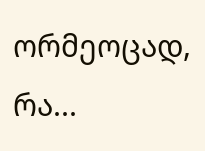ორმეოცად, რა...